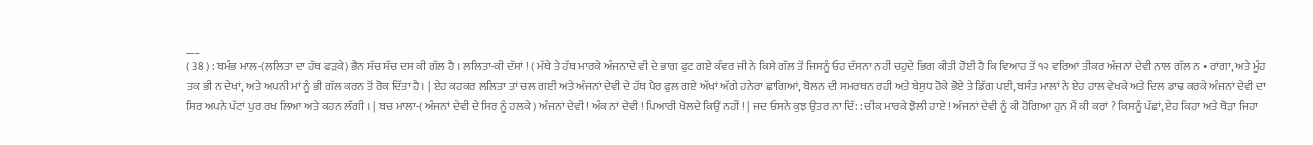___
( 38 ) : ਬਮੰਭ ਮਾਲ-(ਲਲਿਤਾ ਦਾ ਹੱਥ ਫੜਕੇ) ਭੈਨ ਸੱਚ ਸੱਚ ਦਸ ਕੀ ਗੱਲ ਹੈ । ਲਲਿਤਾ-ਕੀ ਦੱਸਾਂ ! ( ਮੱਥੇ ਤੇ ਹੱਥ ਮਾਰਕੇ ਅੰਜਨਾਦੇ ਵੀ ਦੇ ਭਾਗ ਫੁਟ ਗਏ ਕੰਵਰ ਜੀ ਨੇ ਕਿਸੇ ਗੱਲ ਤੋਂ ਜਿਸਨੂੰ ਓਹ ਦੱਸਨਾ ਨਹੀਂ ਚਹੁਦੇ ਭਿਗ ਕੀਤੀ ਹੋਈ ਹੈ ਕਿ ਵਿਆਹ ਤੋਂ ੧੨ ਵਰਿਆਂ ਤੀਕਰ ਅੰਜਨਾਂ ਦੇਵੀ ਨਾਲ ਗੱਲ ਨ • ਰਾਂਗਾ, ਅਤੇ ਮੂੰਹ ਤਕ ਭੀ ਨ ਦੇਖਾਂ, ਅਤੇ ਅਪਨੀ ਮਾਂ ਨੂੰ ਭੀ ਗੱਲ ਕਰਨ ਤੋਂ ਰੋਕ ਦਿੱਤਾ ਹੈ। | ਏਹ ਕਹਕਰ ਲਲਿਤਾ ਤਾਂ ਚਲ ਗਈ ਅਤੇ ਅੰਜਨਾਂ ਦੇਵੀ ਦੇ ਹੱਥ ਪੈਰ ਫੁਲ ਗਏ ਅੱਖਾਂ ਅੱਗੇ ਹਨੇਰਾ ਛਾਗਿਆਂ, ਬੋਲਨ ਦੀ ਸਮਰਥਨ ਰਹੀ ਅਤੇ ਬੇਸੁਧ ਹੋਕੇ ਭੋਏ ਤੇ ਡਿੱਗ ਪਈ, ਬਸੰਤ ਮਾਲਾਂ ਨੇ ਏਹ ਹਾਲ ਵੇਖਕੇ ਅਤੇ ਦਿਲ ਡਾਢ ਕਰਕੇ ਅੰਜਨਾਂ ਦੇਵੀ ਦਾ ਸਿਰ ਅਪਨੇ ਪੱਟਾਂ ਪੁਰ ਰਖ ਲਿਆ ਅਤੇ ਕਹਨ ਲੱਗੀ । | ਬਚ ਮਾਲਾ-( ਅੰਜਨਾਂ ਦੇਵੀ ਦੇ ਸਿਰ ਨੂੰ ਹਲਕੇ ) ਅੰਜਨਾਂ ਦੇਵੀ ! ਅੰਕ ਨਾਂ ਦੇਵੀ ! ਪਿਆਰੀ ਖੋਲਦੇ ਕਿਉਂ ਨਹੀਂ ! | ਜਦ ਓਸਨੇ ਕੁਝ ਉਤਰ ਨਾ ਦਿੱ: : ਚੀਕ ਮਾਰਕੇ ਝੋਲੀ ਹਾਏ ! ਅੰਜਨਾਂ ਦੇਵੀ ਨੂੰ ਕੀ ਹੋਗਿਆ ਹੁਨ ਮੈਂ ਕੀ ਕਰਾਂ ? ਕਿਸਨੂੰ ਪੱਛਾਂ, ਏਹ ਕਿਹਾ ਅਤੇ ਥੋੜਾ ਜਿਹਾ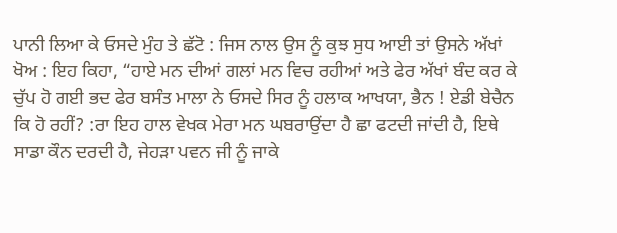ਪਾਨੀ ਲਿਆ ਕੇ ਓਸਦੇ ਮੁੰਹ ਤੇ ਛੱਟੋ : ਜਿਸ ਨਾਲ ਉਸ ਨੂੰ ਕੁਝ ਸੁਧ ਆਈ ਤਾਂ ਉਸਨੇ ਅੱਖਾਂ ਖੋਅ : ਇਹ ਕਿਹਾ, “ਹਾਏ ਮਨ ਦੀਆਂ ਗਲਾਂ ਮਨ ਵਿਚ ਰਹੀਆਂ ਅਤੇ ਫੇਰ ਅੱਖਾਂ ਬੰਦ ਕਰ ਕੇ ਚੁੱਪ ਹੋ ਗਈ ਭਦ ਫੇਰ ਬਸੰਤ ਮਾਲਾ ਨੇ ਓਸਦੇ ਸਿਰ ਨੂੰ ਹਲਾਕ ਆਖਯਾ, ਭੈਨ ! ਏਡੀ ਬੇਚੈਨ ਕਿ ਹੋ ਰਹੀਂ? :ਰਾ ਇਹ ਹਾਲ ਵੇਖਕ ਮੇਰਾ ਮਨ ਘਬਰਾਉਂਦਾ ਹੈ ਛਾ ਫਟਦੀ ਜਾਂਦੀ ਹੈ, ਇਥੇ ਸਾਡਾ ਕੌਨ ਦਰਦੀ ਹੈ, ਜੇਹੜਾ ਪਵਨ ਜੀ ਨੂੰ ਜਾਕੇ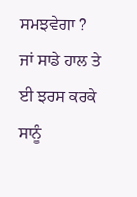ਸਮਝਵੇਗਾ ? ਜਾਂ ਸਾਡੇ ਹਾਲ ਤੇ ਈ ਝਰਸ ਕਰਕੇ ਸਾਨੂੰ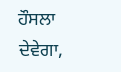ਹੌਸਲਾ ਦੇਵੇਗਾ,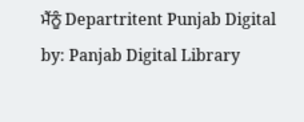ਮੈਂਨੂੰ Departritent Punjab Digital by: Panjab Digital Library